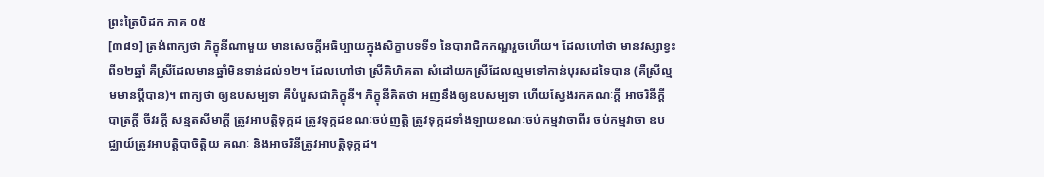ព្រះត្រៃបិដក ភាគ ០៥
[៣៨១] ត្រង់ពាក្យថា ភិក្ខុនីណាមួយ មានសេចក្តីអធិប្បាយក្នុងសិក្ខាបទទី១ នៃបារាជិកកណ្ឌរួចហើយ។ ដែលហៅថា មានវស្សាខ្វះពី១២ឆ្នាំ គឺស្រីដែលមានឆ្នាំមិនទាន់ដល់១២។ ដែលហៅថា ស្រីគិហិគតា សំដៅយកស្រីដែលល្មមទៅកាន់បុរសដទៃបាន (គឺស្រីល្មមមានប្តីបាន)។ ពាក្យថា ឲ្យឧបសម្បទា គឺបំបួសជាភិក្ខុនី។ ភិក្ខុនីគិតថា អញនឹងឲ្យឧបសម្បទា ហើយស្វែងរកគណៈក្តី អាចរិនីក្តី បាត្រក្តី ចីវរក្តី សន្មតសីមាក្តី ត្រូវអាបត្តិទុក្កដ ត្រូវទុក្កដខណៈចប់ញត្តិ ត្រូវទុក្កដទាំងឡាយខណៈចប់កម្មវាចាពីរ ចប់កម្មវាចា ឧបជ្ឈាយ៍ត្រូវអាបត្តិបាចិត្តិយ គណៈ និងអាចរិនីត្រូវអាបត្តិទុក្កដ។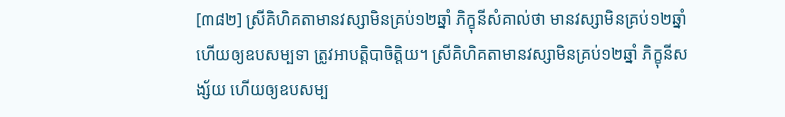[៣៨២] ស្រីគិហិគតាមានវស្សាមិនគ្រប់១២ឆ្នាំ ភិក្ខុនីសំគាល់ថា មានវស្សាមិនគ្រប់១២ឆ្នាំ ហើយឲ្យឧបសម្បទា ត្រូវអាបត្តិបាចិត្តិយ។ ស្រីគិហិគតាមានវស្សាមិនគ្រប់១២ឆ្នាំ ភិក្ខុនីសង្ស័យ ហើយឲ្យឧបសម្ប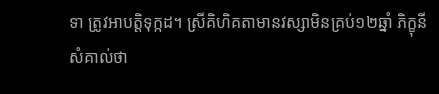ទា ត្រូវអាបត្តិទុក្កដ។ ស្រីគិហិគតាមានវស្សាមិនគ្រប់១២ឆ្នាំ ភិក្ខុនីសំគាល់ថា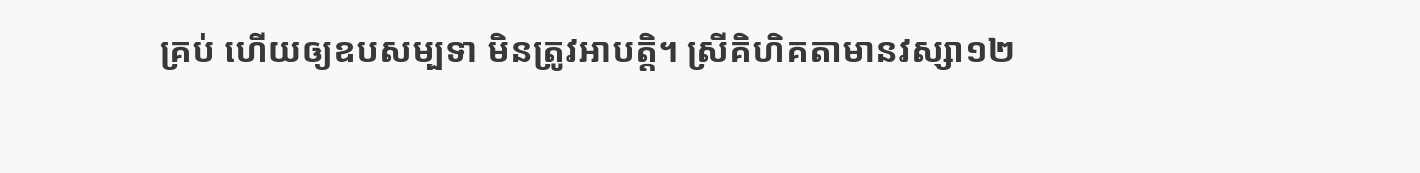គ្រប់ ហើយឲ្យឧបសម្បទា មិនត្រូវអាបត្តិ។ ស្រីគិហិគតាមានវស្សា១២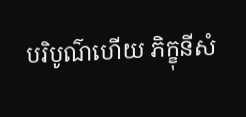បរិបូណ៌ហើយ ភិក្ខុនីសំ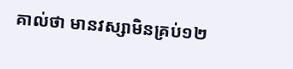គាល់ថា មានវស្សាមិនគ្រប់១២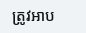ត្រូវអាប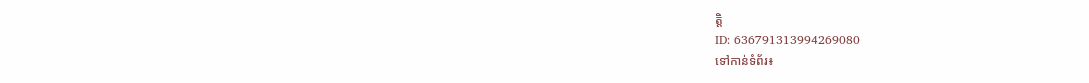ត្តិ
ID: 636791313994269080
ទៅកាន់ទំព័រ៖